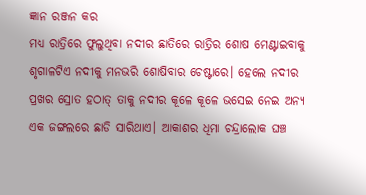ଜ୍ଞାନ ରଞ୍ଜନ କର
ମଧ୍ୟ ରାତ୍ରିରେ ଫୁଲୁଥିବା ନଦୀର ଛାତିରେ ରାତ୍ରିର ଶୋଷ ମେଣ୍ଟାଇବାକୁ ଶୃଗାଳଟିଏ ନଦୀକୁ ମନଭରି ଶୋଷିବାର ଚେଷ୍ଟାରେ। ହେଲେ ନଦୀର ପ୍ରଖର ସ୍ରୋତ ହଠାତ୍ ତାକୁ ନଦୀର କୂଳେ କୂଳେ ଭସେଇ ନେଇ ଅନ୍ୟ ଏକ ଜଙ୍ଗଲରେ ଛାଡି ସାରିଥାଏ। ଆକାଶର ଧିମା ଚନ୍ଦ୍ରାଲୋକ ଘଞ୍ଚ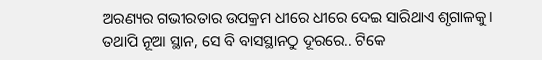ଅରଣ୍ୟର ଗଭୀରତାର ଉପକ୍ରମ ଧୀରେ ଧୀରେ ଦେଇ ସାରିଥାଏ ଶୃଗାଳକୁ। ତଥାପି ନୂଆ ସ୍ଥାନ, ସେ ବି ବାସସ୍ଥାନଠୁ ଦୂରରେ.. ଟିକେ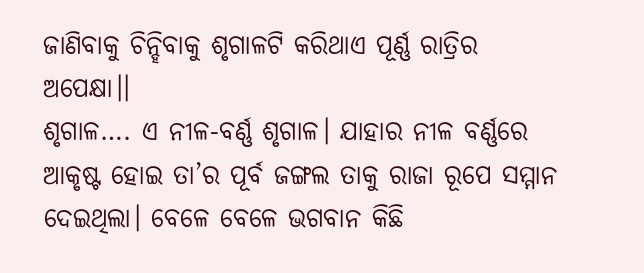ଜାଣିବାକୁ ଚିନ୍ହିବାକୁ ଶୃଗାଳଟି କରିଥାଏ ପୂର୍ଣ୍ଣ ରାତ୍ରିର ଅପେକ୍ଷା।।
ଶୃଗାଳ…. ଏ ନୀଳ-ବର୍ଣ୍ଣ ଶୃଗାଳ। ଯାହାର ନୀଳ ବର୍ଣ୍ଣରେ ଆକୃଷ୍ଟ ହୋଇ ତା’ର ପୂର୍ବ ଜଙ୍ଗଲ ତାକୁ ରାଜା ରୂପେ ସମ୍ମାନ ଦେଇଥିଲା। ବେଳେ ବେଳେ ଭଗବାନ କିଛି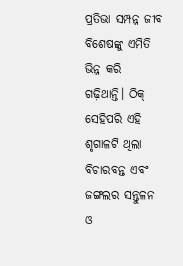ପ୍ରତିଭା ସମ୍ପନ୍ନ ଜୀବ ବିଶେଷଙ୍କୁ ଏମିତି ଭିନ୍ନ କରି ଗଢ଼ିଥାନ୍ତି। ଠିକ୍ ସେହିପରି ଏହି ଶୃଗାଳଟି ଥିଲା ବିଚାରବନ୍ତ ଏବଂ ଜଙ୍ଗଲର ସନ୍ତୁଳନ ଓ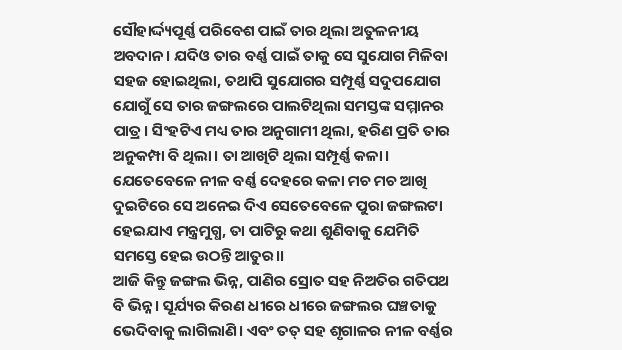ସୌହାର୍ଦ୍ଦ୍ୟପୂର୍ଣ୍ଣ ପରିବେଶ ପାଇଁ ତାର ଥିଲା ଅତୁଳନୀୟ ଅବଦାନ। ଯଦିଓ ତାର ବର୍ଣ୍ଣ ପାଇଁ ତାକୁ ସେ ସୁଯୋଗ ମିଳିବା ସହଜ ହୋଇଥିଲା, ତଥାପି ସୁଯୋଗର ସମ୍ପୂର୍ଣ୍ଣ ସଦୁପଯୋଗ ଯୋଗୁଁ ସେ ତାର ଜଙ୍ଗଲରେ ପାଲଟିଥିଲା ସମସ୍ତଙ୍କ ସମ୍ମାନର ପାତ୍ର। ସିଂହଟିଏ ମଧ୍ୟ ତାର ଅନୁଗାମୀ ଥିଲା, ହରିଣ ପ୍ରତି ତାର ଅନୁକମ୍ପା ବି ଥିଲା। ତା ଆଖିଟି ଥିଲା ସମ୍ପୂର୍ଣ୍ଣ କଳା। ଯେତେବେଳେ ନୀଳ ବର୍ଣ୍ଣ ଦେହରେ କଳା ମଚ ମଚ ଆଖି ଦୁଇଟିରେ ସେ ଅନେଇ ଦିଏ ସେତେବେଳେ ପୁରା ଜଙ୍ଗଲଟା ହେଇଯାଏ ମନ୍ତ୍ରମୁଗ୍ଧ, ତା ପାଟିରୁ କଥା ଶୁଣିବାକୁ ଯେମିତି ସମସ୍ତେ ହେଇ ଉଠନ୍ତି ଆତୁର।।
ଆଜି କିନ୍ତୁ ଜଙ୍ଗଲ ଭିନ୍ନ, ପାଣିର ସ୍ରୋତ ସହ ନିଅତିର ଗତିପଥ ବି ଭିନ୍ନ। ସୂର୍ଯ୍ୟର କିରଣ ଧୀରେ ଧୀରେ ଜଙ୍ଗଲର ଘଞ୍ଚତାକୁ ଭେଦିବାକୁ ଲାଗିଲାଣି। ଏବଂ ତତ୍ ସହ ଶୃଗାଳର ନୀଳ ବର୍ଣ୍ଣର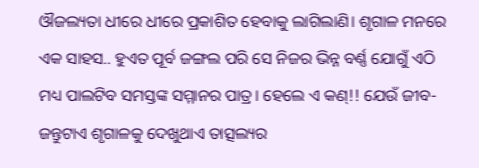ଔଜଲ୍ୟତା ଧୀରେ ଧୀରେ ପ୍ରକାଶିତ ହେବାକୁ ଲାଗିଲାଣି। ଶୃଗାଳ ମନରେ ଏକ ସାହସ.. ହୁଏତ ପୂର୍ବ ଜଙ୍ଗଲ ପରି ସେ ନିଜର ଭିନ୍ନ ବର୍ଣ୍ଣ ଯୋଗୁଁ ଏଠି ମଧ୍ୟ ପାଲଟିବ ସମସ୍ତଙ୍କ ସମ୍ମାନର ପାତ୍ର। ହେଲେ ଏ କଣ୍!! ଯେଉଁ ଜୀବ-ଜନ୍ତୁଟାଏ ଶୃଗାଳକୁ ଦେଖୁଥାଏ ତାତ୍ସଲ୍ୟର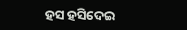ହସ ହସିଦେଇ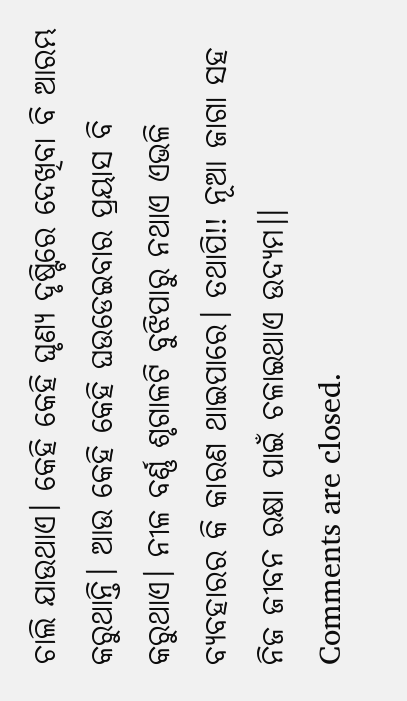ଚାଲି ଯାଉଥାଏ। କେହି କେହି ଘୃଣ୍ୟ ଦୃଷ୍ଟିରେ ଦେଖିବା ବି ଆରମ୍ଭ କରୁଥାନ୍ତି। ଆଉ କେହି କେହି ଘଉଡେଇବାର ପ୍ରୟାସ ବି କରୁଥାଏ। ନୀଳ ବର୍ଣ୍ଣ ଶୃଗାଳଟି ବୁଝିପାରୁ ନଥାଏ ଏଭଳି ବ୍ୟବହାରର କି କାରଣ ଥାଇପାରେ। ତଥାପି!! ନୂଆ ଜାଗା ସହ ନିଜ ଜୀବନ ରକ୍ଷା ପାଇଁ ଚଳାଇଥାଏ ଉଦ୍ୟମ।।
Comments are closed.